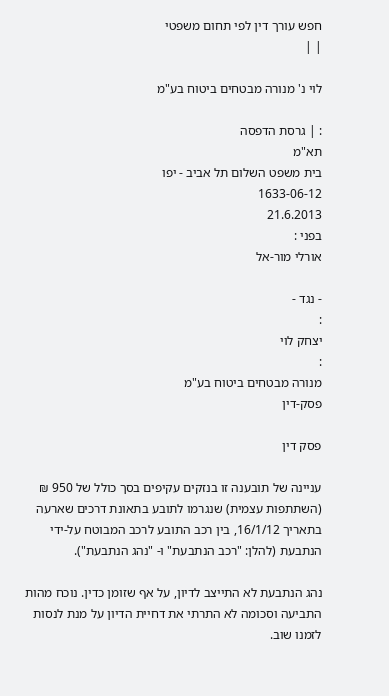חפש עורך דין לפי תחום משפטי
| |

לוי נ' מנורה מבטחים ביטוח בע"מ

: | גרסת הדפסה
תא"מ
בית משפט השלום תל אביב - יפו
1633-06-12
21.6.2013
בפני :
אורלי מור-אל

- נגד -
:
יצחק לוי
:
מנורה מבטחים ביטוח בע"מ
פסק-דין

פסק דין

עניינה של תובענה זו בנזקים עקיפים בסך כולל של 950 ₪ (השתתפות עצמית) שנגרמו לתובע בתאונת דרכים שארעה בתאריך 16/1/12, בין רכב התובע לרכב המבוטח על-ידי הנתבעת (להלן: "רכב הנתבעת" ו- "נהג הנתבעת").

נהג הנתבעת לא התייצב לדיון, על אף שזומן כדין. נוכח מהות התביעה וסכומה לא התרתי את דחיית הדיון על מנת לנסות לזמנו שוב.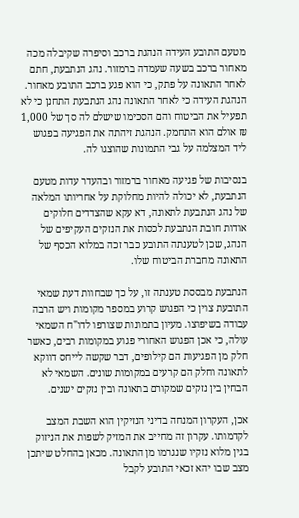מטעם התובע העידה הנהגת ברכב וסיפרה שקיבלה מכה מאחור ברכב בשעה שעמדה ברמזור. נהג הנתבעת, חתם לאחר התאונה על פתק, כי הוא פגע ברכב התובע מאחור. הנהגת העידה כי לאחר התאונה נהג הנתבעת התחנן כי לא תפעיל את הביטוח והם הסכימו שישלם לה סך של 1,000 ₪ אולם הוא התחמק. הנהגת זיהתה את הפגיעה בפגוש ליד המצלמה על גבי התמונות שהוצגו לה.

בנסיבות של פגיעה מאחור ברמזור ובהעדר עדות מטעם הנתבעת, לא יכולה להיות מחלוקת על אחריותו המלאה של נהג הנתבעת לתאונה, דא עקא שהצדדים חלוקים אודות חובת הנתבעת לכסות את הנזקים העקיפים של הנהג, שכן לטענתה התובע כבר זכה במלוא הכסף של התאונה מחברת הביטוח שלו.

הנתבעת מבססת טענתה זו, על כך שבחוות דעת שמאי התובעת צוין כי הפגוש קרוע במספר מקומות ויש הרבה עבודה בשיפוצו. מעיון בתמונות שצורפו לדו"ח השמאי עולה, כי אכן הפגוש האחורי פגוע במקומות רבים, כאשר חלק מן הפגיעות הם קילופים, דבר שקשה לייחס דווקא לתאונה וחלק הם קרעים במקומות שונים. השמאי לא הבחין בין נזקים שמקורם בתאונה ובין נזקים ישנים.

אכן, העקרון המנחה בדיני הנזיקין הוא השבת המצב לקדמותו. עקרון זה מחייב את המזיק לשפות את הניזוק בגין מלוא נזקיו שנגרמו מן התאונה. מכאן בהחלט שיתכן מצב שבו יהא זכאי התובע לקבל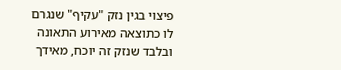פיצוי בגין נזק "עקיף" שנגרם לו כתוצאה מאירוע התאונה ובלבד שנזק זה יוכח, מאידך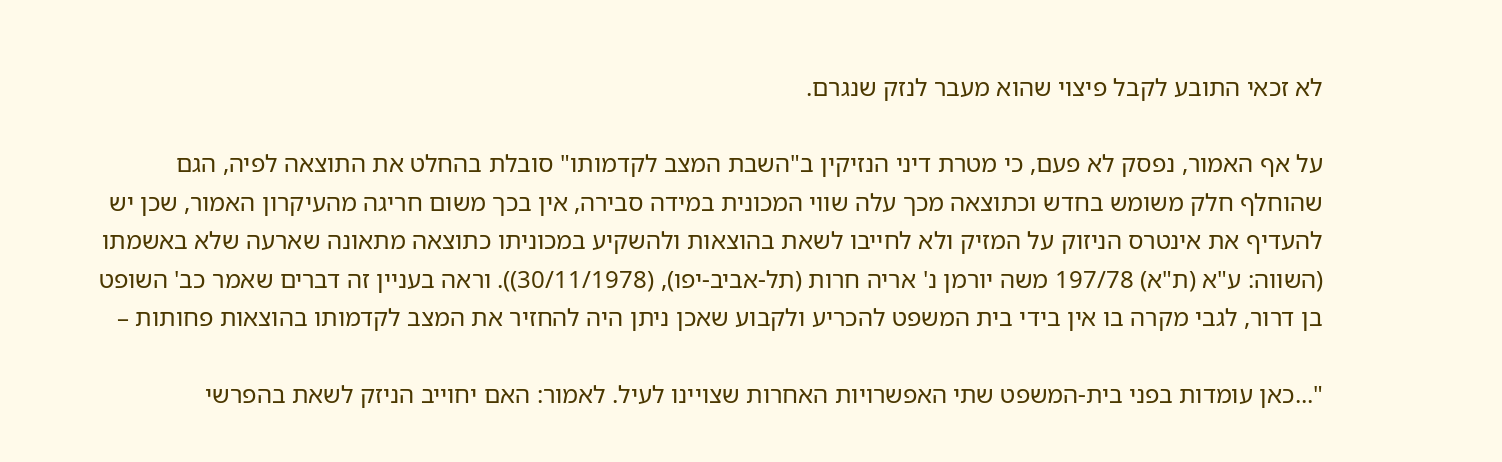לא זכאי התובע לקבל פיצוי שהוא מעבר לנזק שנגרם.

על אף האמור, נפסק לא פעם, כי מטרת דיני הנזיקין ב"השבת המצב לקדמותו" סובלת בהחלט את התוצאה לפיה, הגם שהוחלף חלק משומש בחדש וכתוצאה מכך עלה שווי המכונית במידה סבירה, אין בכך משום חריגה מהעיקרון האמור, שכן יש להעדיף את אינטרס הניזוק על המזיק ולא לחייבו לשאת בהוצאות ולהשקיע במכוניתו כתוצאה מתאונה שארעה שלא באשמתו (השווה: ע"א (ת"א) 197/78 משה יורמן נ' אריה חרות (תל-אביב-יפו), (30/11/1978)). וראה בעניין זה דברים שאמר כב' השופט בן דרור, לגבי מקרה בו אין בידי בית המשפט להכריע ולקבוע שאכן ניתן היה להחזיר את המצב לקדמותו בהוצאות פחותות –

"...כאן עומדות בפני בית-המשפט שתי האפשרויות האחרות שצויינו לעיל. לאמור: האם יחוייב הניזק לשאת בהפרשי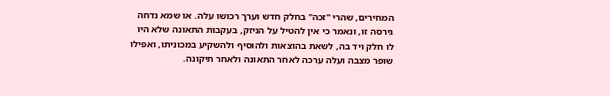המחירים, שהרי "זכה" בחלק חדש וערך רכושו עלה. או שמא נדחה גירסה זו, ונאמר כי אין להטיל על הניזק, בעקבות התאונה שלא היו לו חלק ויד בה, לשאת בהוצאות ולהוסיף ולהשקיע במכוניתו, ואפילו שופר מצבה ועלה ערכה לאחר התאונה ולאחר תיקונה.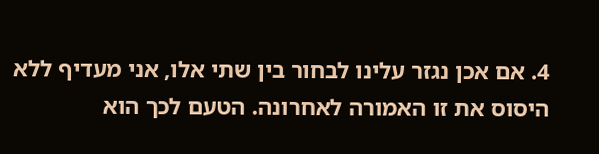4. אם אכן נגזר עלינו לבחור בין שתי אלו, אני מעדיף ללא היסוס את זו האמורה לאחרונה. הטעם לכך הוא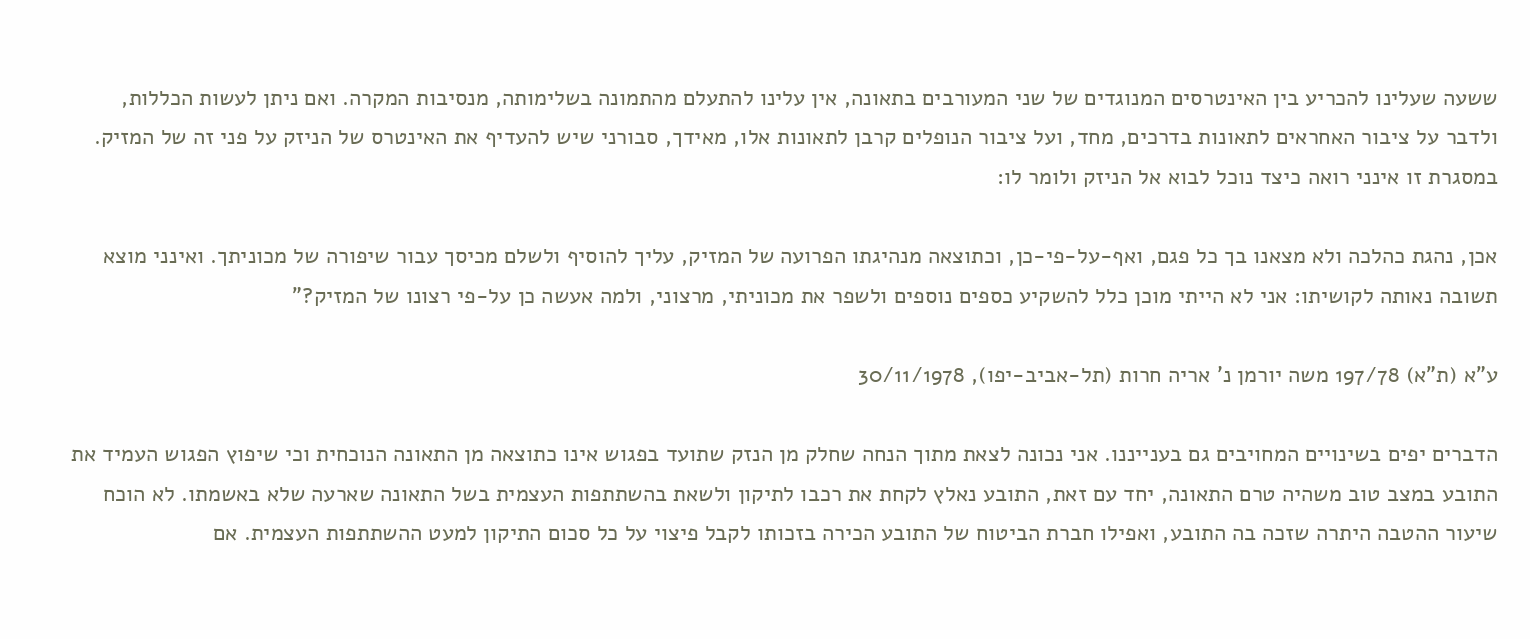ששעה שעלינו להכריע בין האינטרסים המנוגדים של שני המעורבים בתאונה, אין עלינו להתעלם מהתמונה בשלימותה, מנסיבות המקרה. ואם ניתן לעשות הכללות, ולדבר על ציבור האחראים לתאונות בדרכים, מחד, ועל ציבור הנופלים קרבן לתאונות אלו, מאידך, סבורני שיש להעדיף את האינטרס של הניזק על פני זה של המזיק. במסגרת זו אינני רואה כיצד נוכל לבוא אל הניזק ולומר לו:

אכן, נהגת כהלכה ולא מצאנו בך כל פגם, ואף-על-פי-כן, וכתוצאה מנהיגתו הפרועה של המזיק, עליך להוסיף ולשלם מכיסך עבור שיפורה של מכוניתך. ואינני מוצא תשובה נאותה לקושיתו: אני לא הייתי מוכן כלל להשקיע כספים נוספים ולשפר את מכוניתי, מרצוני, ולמה אעשה כן על-פי רצונו של המזיק?"

ע"א (ת"א) 197/78 משה יורמן נ' אריה חרות (תל-אביב-יפו), 30/11/1978

הדברים יפים בשינויים המחויבים גם בענייננו. אני נכונה לצאת מתוך הנחה שחלק מן הנזק שתועד בפגוש אינו כתוצאה מן התאונה הנוכחית וכי שיפוץ הפגוש העמיד את התובע במצב טוב משהיה טרם התאונה, יחד עם זאת, התובע נאלץ לקחת את רכבו לתיקון ולשאת בהשתתפות העצמית בשל התאונה שארעה שלא באשמתו. לא הוכח שיעור ההטבה היתרה שזכה בה התובע, ואפילו חברת הביטוח של התובע הכירה בזכותו לקבל פיצוי על כל סכום התיקון למעט ההשתתפות העצמית. אם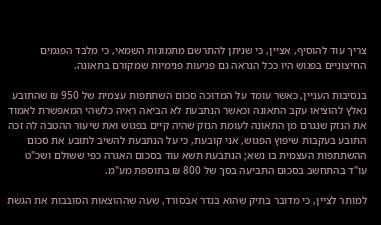צריך עוד להוסיף, אציין, כי שניתן להתרשם מתמונות השמאי, כי מלבד הפגמים החיצוניים בפגוש היו ככל הנראה גם פגיעות פנימיות שמקורם בתאונה.

בנסיבות העניין, כאשר עומד על המדוכה סכום השתתפות עצמית של 950 ₪ שהתובע נאלץ להוציאו עקב התאונה וכאשר הנתבעת לא הביאה ראיה כלשהי המאפשרת לאמוד את הנזק שנגרם מן התאונה לעומת הנזק שהיה קיים בפגוש ואת שיעור ההטבה לה זכה התובע בעקבות שיפוץ הפגוש, אני קובעת, כי על הנתבעת להשיב לתובע את סכום ההשתתפות העצמית בו נשא; הנתבעת תשא עוד בסכום האגרה כפי ששולם ושכ"ט עו"ד בהתחשב בסכום התביעה בסך של 800 ₪ בתוספת מע"מ.

למותר לציין, כי מדובר בתיק שהוא בגדר אבסורד, שעה שההוצאות הסובבות את הגשת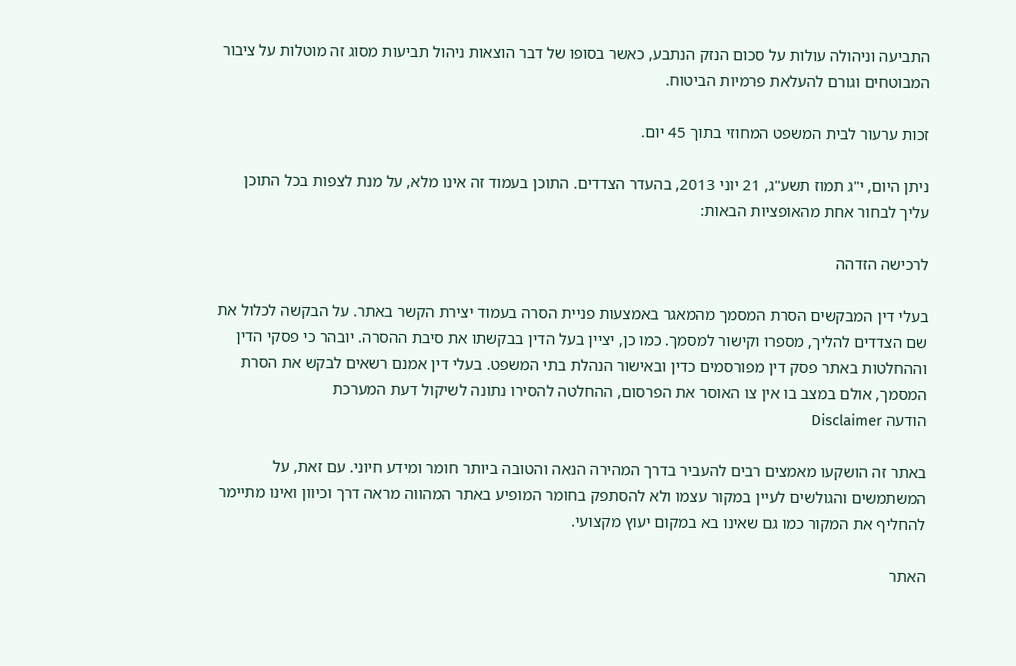התביעה וניהולה עולות על סכום הנזק הנתבע, כאשר בסופו של דבר הוצאות ניהול תביעות מסוג זה מוטלות על ציבור המבוטחים וגורם להעלאת פרמיות הביטוח.

זכות ערעור לבית המשפט המחוזי בתוך 45 יום.

ניתן היום, י"ג תמוז תשע"ג, 21 יוני 2013, בהעדר הצדדים. התוכן בעמוד זה אינו מלא, על מנת לצפות בכל התוכן עליך לבחור אחת מהאופציות הבאות:

לרכישה הזדהה

בעלי דין המבקשים הסרת המסמך מהמאגר באמצעות פניית הסרה בעמוד יצירת הקשר באתר. על הבקשה לכלול את שם הצדדים להליך, מספרו וקישור למסמך. כמו כן, יציין בעל הדין בבקשתו את סיבת ההסרה. יובהר כי פסקי הדין וההחלטות באתר פסק דין מפורסמים כדין ובאישור הנהלת בתי המשפט. בעלי דין אמנם רשאים לבקש את הסרת המסמך, אולם במצב בו אין צו האוסר את הפרסום, ההחלטה להסירו נתונה לשיקול דעת המערכת
הודעה Disclaimer

באתר זה הושקעו מאמצים רבים להעביר בדרך המהירה הנאה והטובה ביותר חומר ומידע חיוני. עם זאת, על המשתמשים והגולשים לעיין במקור עצמו ולא להסתפק בחומר המופיע באתר המהווה מראה דרך וכיוון ואינו מתיימר להחליף את המקור כמו גם שאינו בא במקום יעוץ מקצועי.

האתר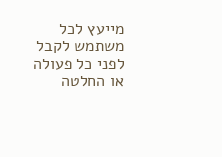מייעץ לכל משתמש לקבל לפני כל פעולה או החלטה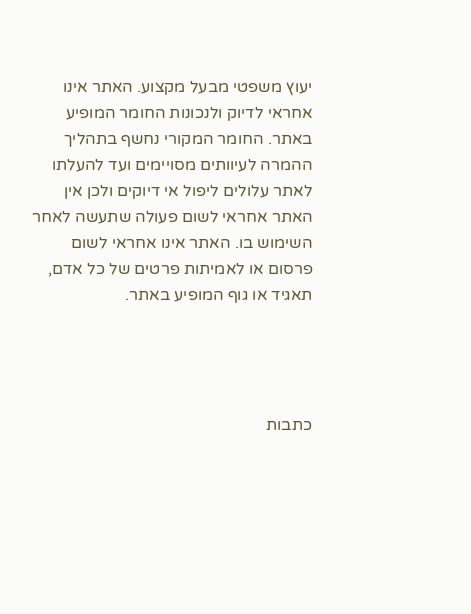יעוץ משפטי מבעל מקצוע. האתר אינו אחראי לדיוק ולנכונות החומר המופיע באתר. החומר המקורי נחשף בתהליך ההמרה לעיוותים מסויימים ועד להעלתו לאתר עלולים ליפול אי דיוקים ולכן אין האתר אחראי לשום פעולה שתעשה לאחר השימוש בו. האתר אינו אחראי לשום פרסום או לאמיתות פרטים של כל אדם, תאגיד או גוף המופיע באתר.




כתבות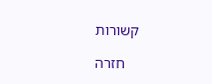קשורות

    חזרה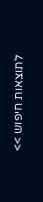לתוצאות חיפוש >>